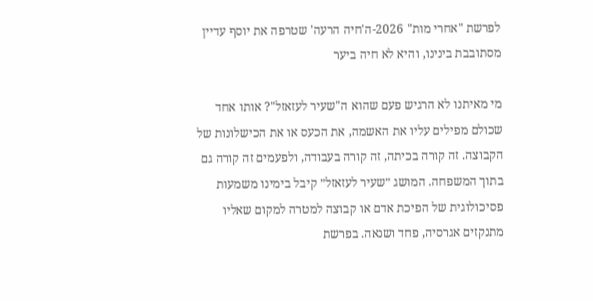לפרשת "אחרי מות" 2026-ה'חיה הרעה' שטרפה את יוסף עדיין מסתובבת בינינו, והיא לא חיה ביער

מי מאיתנו לא הרגיש פעם שהוא ה"שעיר לעזאזל"? אותו אחד שכולם מפילים עליו את האשמה, את הכעס או את הכישלונות של הקבוצה. זה קורה בכיתה, זה קורה בעבודה, ולפעמים זה קורה גם בתוך המשפחה. המושג ״שעיר לעזאזל״ קיבל בימינו משמעות פסיכולוגית של הפיכת אדם או קבוצה למטרה למקום שאליו מתנקזים אגרסיה, פחד ושנאה. בפרשת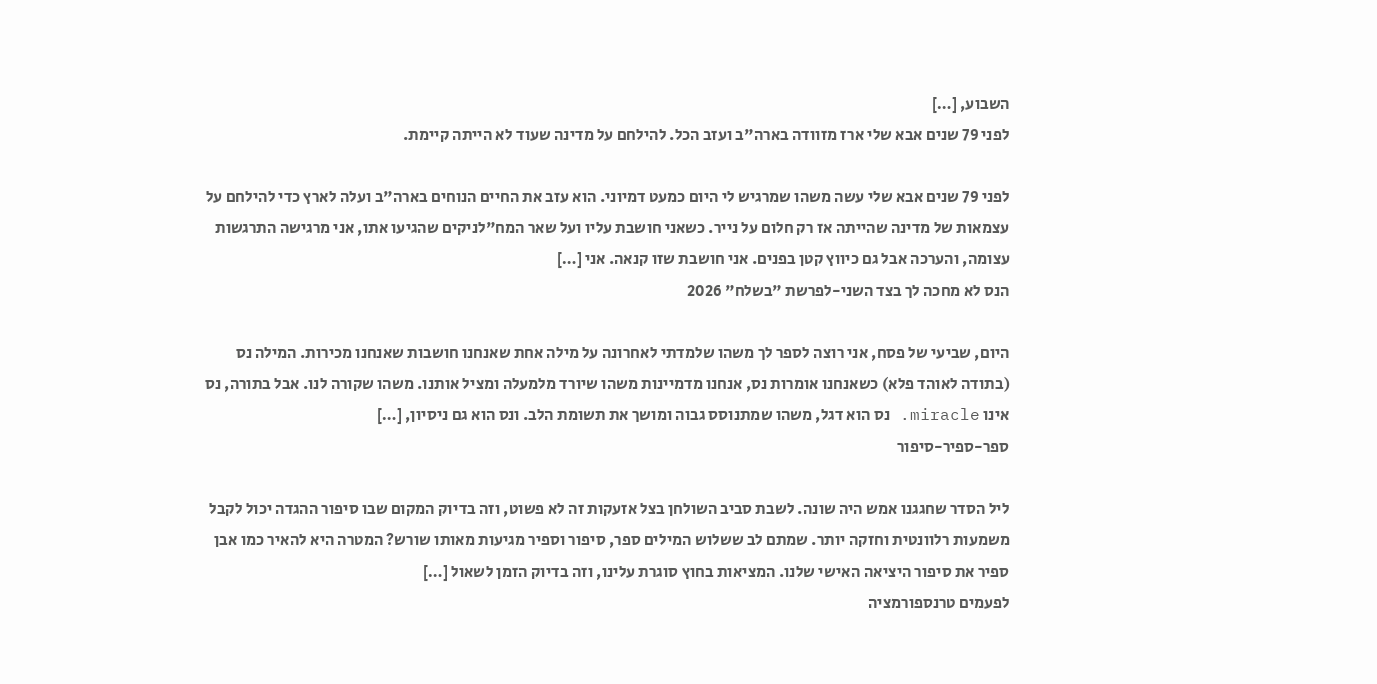השבוע, […]
לפני 79 שנים אבא שלי ארז מזוודה בארה"ב ועזב הכל. להילחם על מדינה שעוד לא הייתה קיימת.

לפני 79 שנים אבא שלי עשה משהו שמרגיש לי היום כמעט דמיוני. הוא עזב את החיים הנוחים בארה"ב ועלה לארץ כדי להילחם על עצמאות של מדינה שהייתה אז רק חלום על נייר. כשאני חושבת עליו ועל שאר המח"לניקים שהגיעו אתו, אני מרגישה התרגשות עצומה, והערכה אבל גם כיווץ קטן בפנים. אני חושבת שזו קנאה. אני […]
הנס לא מחכה לך בצד השני-לפרשת "בשלח" 2026

היום, שביעי של פסח, אני רוצה לספר לך משהו שלמדתי לאחרונה על מילה אחת שאנחנו חושבות שאנחנו מכירות. המילה נס (בתודה לאוהד פלא) כשאנחנו אומרות נס, אנחנו מדמיינות משהו שיורד מלמעלה ומציל אותנו. משהו שקורה לנו. אבל בתורה, נס אינו miracle. נס הוא דגל, משהו שמתנוסס גבוה ומושך את תשומת הלב. ונס הוא גם ניסיון, […]
ספר-ספיר-סיפור

ליל הסדר שחגגנו אמש היה שונה. לשבת סביב השולחן בצל אזעקות זה לא פשוט, וזה בדיוק המקום שבו סיפור ההגדה יכול לקבל משמעות רלוונטית וחזקה יותר. שמתם לב ששלוש המילים ספר, סיפור וספיר מגיעות מאותו שורש? המטרה היא להאיר כמו אבן ספיר את סיפור היציאה האישי שלנו. המציאות בחוץ סוגרת עלינו, וזה בדיוק הזמן לשאול […]
לפעמים טרנספורמציה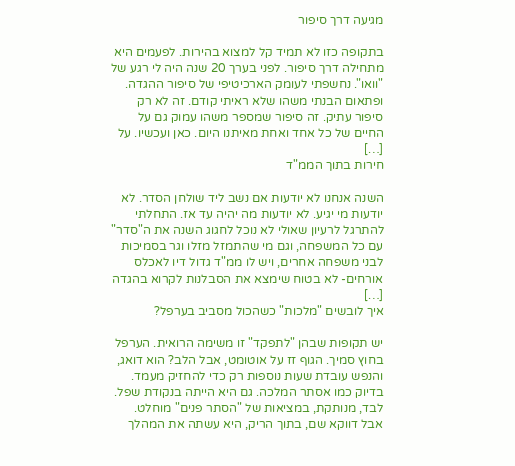מגיעה דרך סיפור

בתקופה כזו לא תמיד קל למצוא בהירות. לפעמים היא מתחילה דרך סיפור. לפני בערך 20 שנה היה לי רגע של "וואו". נחשפתי לעומק הארכיטיפי של סיפור ההגדה. ופתאום הבנתי משהו שלא ראיתי קודם. זה לא רק סיפור עתיק. זה סיפור שמספר משהו עמוק גם על החיים של כל אחד ואחת מאיתנו היום. כאן ועכשיו. על […]
חירות בתוך הממ"ד

השנה אנחנו לא יודעות אם נשב ליד שולחן הסדר. לא יודעות מי יגיע. לא יודעות מה יהיה עד אז. התחלתי להתרגל לרעיון שאולי לא נוכל לחגוג השנה את ה"סדר" עם כל המשפחה, וגם מי שהתמזל מזלו וגר בסמיכות לבני משפחה אחרים, ויש לו ממ"ד גדול דיו לאכלס אורחים- לא בטוח שימצא את הסבלנות לקרוא בהגדה […]
איך לובשים "מלכות" כשהכול מסביב בערפל?

יש תקופות שבהן "לתפקד" זו משימה הרואית. הערפל בחוץ סמיך. הגוף זז על אוטומט, אבל הלב? הוא דואג, והנפש עובדת שעות נוספות רק כדי להחזיק מעמד. בדיוק כמו אסתר המלכה. גם היא הייתה בנקודת שפל. לבד, מנותקת, במציאות של "הסתר פנים" מוחלט. אבל דווקא שם, בתוך הריק, היא עשתה את המהלך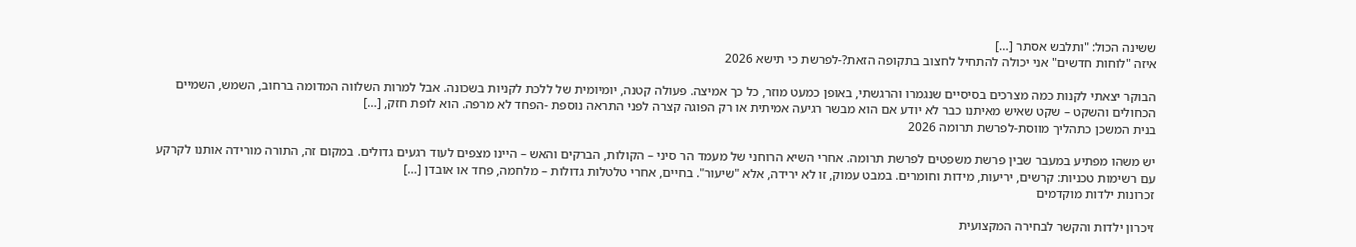ששינה הכול: "ותלבש אסתר […]
איזה "לוחות חדשים" אני יכולה להתחיל לחצוב בתקופה הזאת?-לפרשת כי תישא 2026

הבוקר יצאתי לקנות כמה מצרכים בסיסיים שנגמרו והרגשתי, באופן כמעט מוזר, כל כך אמיצה. פעולה קטנה, יומיומית של ללכת לקניות בשכונה. אבל למרות השלווה המדומה ברחוב, השמש, השמיים הכחולים והשקט – שקט שאיש מאיתנו כבר לא יודע אם הוא מבשר רגיעה אמיתית או רק הפוגה קצרה לפני התראה נוספת -הפחד לא מרפה. הוא לופת חזק, […]
בנית המשכן כתהליך מווסת-לפרשת תרומה 2026

יש משהו מפתיע במעבר שבין פרשת משפטים לפרשת תרומה. אחרי השיא הרוחני של מעמד הר סיני – הקולות, הברקים והאש – היינו מצפים לעוד רגעים גדולים. במקום זה, התורה מורידה אותנו לקרקע עם רשימות טכניות: קרשים, יריעות, מידות וחומרים. במבט עמוק, זו לא ירידה, אלא "שיעור". בחיים, אחרי טלטלות גדולות – מלחמה, פחד או אובדן […]
זכרונות ילדות מוקדמים

זיכרון ילדות והקשר לבחירה המקצועית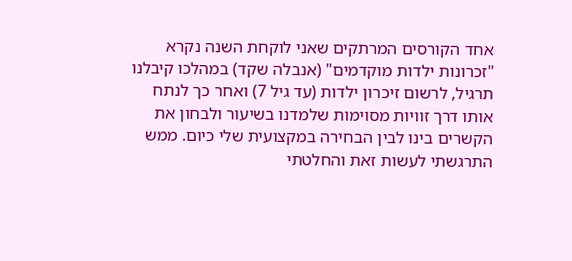אחד הקורסים המרתקים שאני לוקחת השנה נקרא "זכרונות ילדות מוקדמים" (אנבלה שקד) במהלכו קיבלנו תרגיל, לרשום זיכרון ילדות (עד גיל 7) ואחר כך לנתח אותו דרך זוויות מסוימות שלמדנו בשיעור ולבחון את הקשרים בינו לבין הבחירה במקצועית שלי כיום. ממש התרגשתי לעשות זאת והחלטתי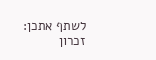לשתף אתכן: זכרון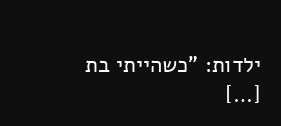ילדות: "כשהייתי בת […]